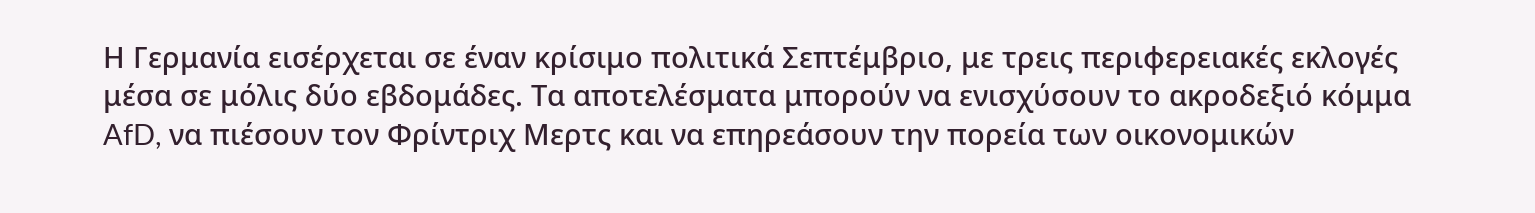Η Γερμανία εισέρχεται σε έναν κρίσιμο πολιτικά Σεπτέμβριο, με τρεις περιφερειακές εκλογές μέσα σε μόλις δύο εβδομάδες. Τα αποτελέσματα μπορούν να ενισχύσουν το ακροδεξιό κόμμα AfD, να πιέσουν τον Φρίντριχ Μερτς και να επηρεάσουν την πορεία των οικονομικών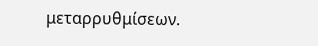μεταρρυθμίσεων.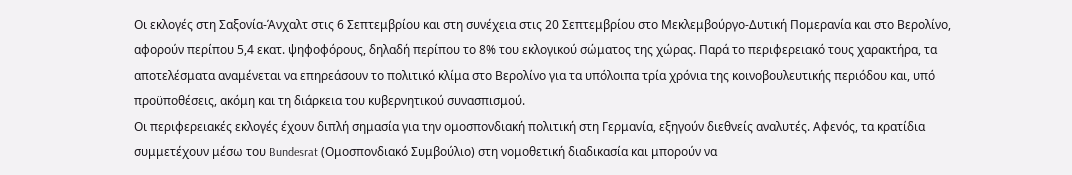Οι εκλογές στη Σαξονία-Άνχαλτ στις 6 Σεπτεμβρίου και στη συνέχεια στις 20 Σεπτεμβρίου στο Μεκλεμβούργο-Δυτική Πομερανία και στο Βερολίνο, αφορούν περίπου 5,4 εκατ. ψηφοφόρους, δηλαδή περίπου το 8% του εκλογικού σώματος της χώρας. Παρά το περιφερειακό τους χαρακτήρα, τα αποτελέσματα αναμένεται να επηρεάσουν το πολιτικό κλίμα στο Βερολίνο για τα υπόλοιπα τρία χρόνια της κοινοβουλευτικής περιόδου και, υπό προϋποθέσεις, ακόμη και τη διάρκεια του κυβερνητικού συνασπισμού.
Οι περιφερειακές εκλογές έχουν διπλή σημασία για την ομοσπονδιακή πολιτική στη Γερμανία, εξηγούν διεθνείς αναλυτές. Αφενός, τα κρατίδια συμμετέχουν μέσω του Bundesrat (Ομοσπονδιακό Συμβούλιο) στη νομοθετική διαδικασία και μπορούν να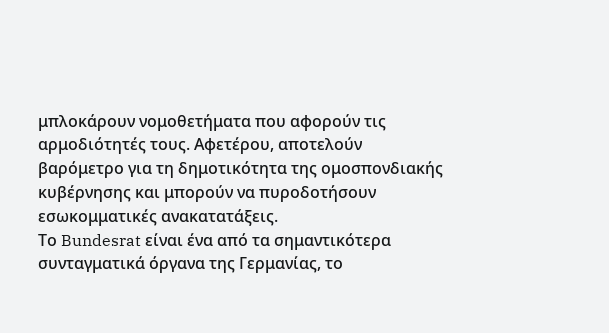μπλοκάρουν νομοθετήματα που αφορούν τις αρμοδιότητές τους. Αφετέρου, αποτελούν βαρόμετρο για τη δημοτικότητα της ομοσπονδιακής κυβέρνησης και μπορούν να πυροδοτήσουν εσωκομματικές ανακατατάξεις.
Το Bundesrat είναι ένα από τα σημαντικότερα συνταγματικά όργανα της Γερμανίας, το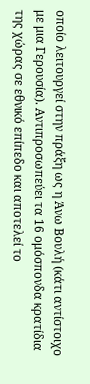οποίο λειτουργεί στην πράξη ως η Άνω Βουλή (κάτι αντίστοιχο με μια Γερουσία). Αντιπροσωπεύει τα 16 ομόσπονδα κρατίδια της χώρας σε εθνικό επίπεδο και αποτελεί το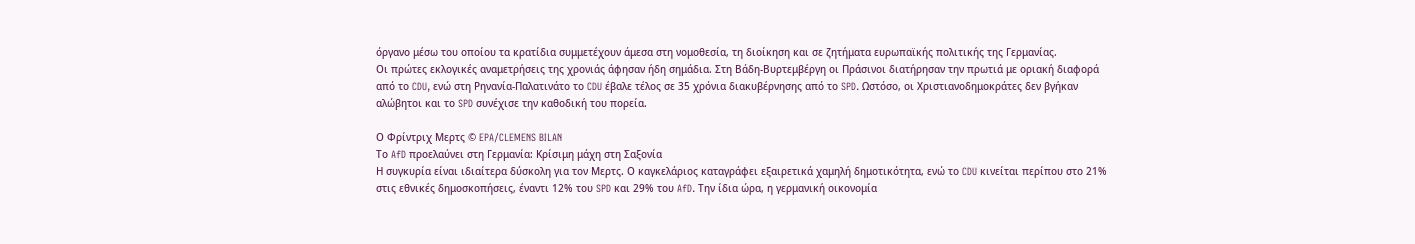όργανο μέσω του οποίου τα κρατίδια συμμετέχουν άμεσα στη νομοθεσία, τη διοίκηση και σε ζητήματα ευρωπαϊκής πολιτικής της Γερμανίας.
Οι πρώτες εκλογικές αναμετρήσεις της χρονιάς άφησαν ήδη σημάδια. Στη Βάδη-Βυρτεμβέργη οι Πράσινοι διατήρησαν την πρωτιά με οριακή διαφορά από το CDU, ενώ στη Ρηνανία-Παλατινάτο το CDU έβαλε τέλος σε 35 χρόνια διακυβέρνησης από το SPD. Ωστόσο, οι Χριστιανοδημοκράτες δεν βγήκαν αλώβητοι και το SPD συνέχισε την καθοδική του πορεία.

Ο Φρίντριχ Μερτς © EPA/CLEMENS BILAN
Το AfD προελαύνει στη Γερμανία: Κρίσιμη μάχη στη Σαξονία
Η συγκυρία είναι ιδιαίτερα δύσκολη για τον Μερτς. Ο καγκελάριος καταγράφει εξαιρετικά χαμηλή δημοτικότητα, ενώ το CDU κινείται περίπου στο 21% στις εθνικές δημοσκοπήσεις, έναντι 12% του SPD και 29% του AfD. Την ίδια ώρα, η γερμανική οικονομία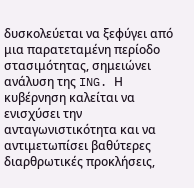δυσκολεύεται να ξεφύγει από μια παρατεταμένη περίοδο στασιμότητας, σημειώνει ανάλυση της ING. Η κυβέρνηση καλείται να ενισχύσει την ανταγωνιστικότητα και να αντιμετωπίσει βαθύτερες διαρθρωτικές προκλήσεις,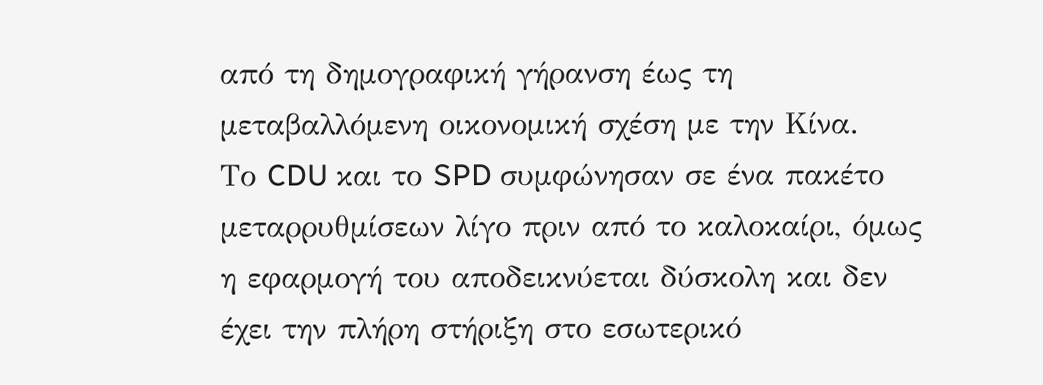από τη δημογραφική γήρανση έως τη μεταβαλλόμενη οικονομική σχέση με την Κίνα.
Το CDU και το SPD συμφώνησαν σε ένα πακέτο μεταρρυθμίσεων λίγο πριν από το καλοκαίρι, όμως η εφαρμογή του αποδεικνύεται δύσκολη και δεν έχει την πλήρη στήριξη στο εσωτερικό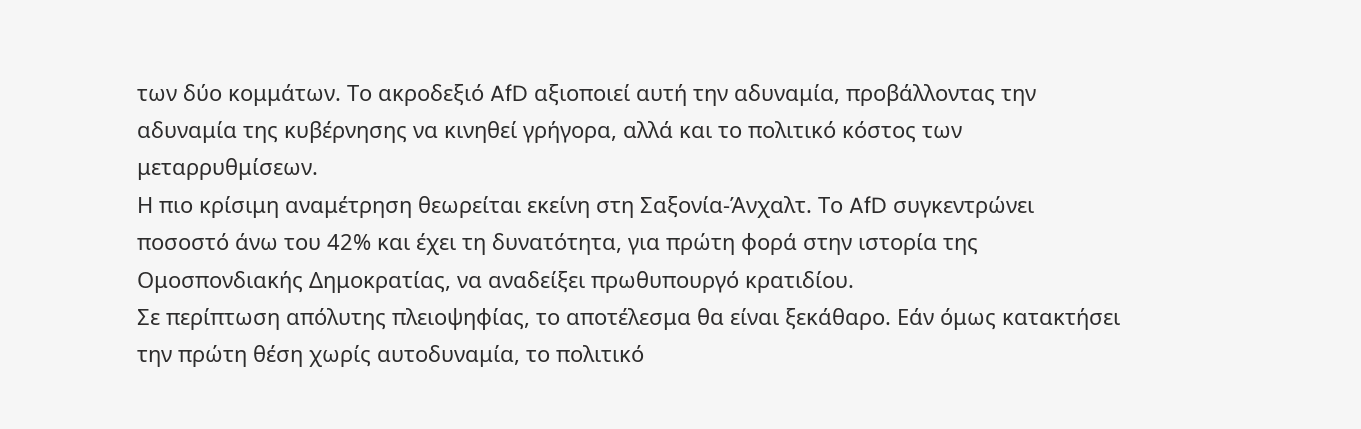των δύο κομμάτων. Το ακροδεξιό AfD αξιοποιεί αυτή την αδυναμία, προβάλλοντας την αδυναμία της κυβέρνησης να κινηθεί γρήγορα, αλλά και το πολιτικό κόστος των μεταρρυθμίσεων.
Η πιο κρίσιμη αναμέτρηση θεωρείται εκείνη στη Σαξονία-Άνχαλτ. Το AfD συγκεντρώνει ποσοστό άνω του 42% και έχει τη δυνατότητα, για πρώτη φορά στην ιστορία της Ομοσπονδιακής Δημοκρατίας, να αναδείξει πρωθυπουργό κρατιδίου.
Σε περίπτωση απόλυτης πλειοψηφίας, το αποτέλεσμα θα είναι ξεκάθαρο. Εάν όμως κατακτήσει την πρώτη θέση χωρίς αυτοδυναμία, το πολιτικό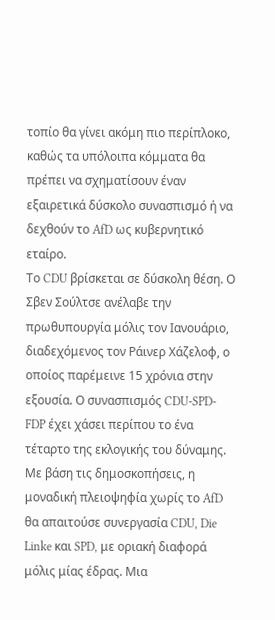τοπίο θα γίνει ακόμη πιο περίπλοκο, καθώς τα υπόλοιπα κόμματα θα πρέπει να σχηματίσουν έναν εξαιρετικά δύσκολο συνασπισμό ή να δεχθούν το AfD ως κυβερνητικό εταίρο.
Το CDU βρίσκεται σε δύσκολη θέση. Ο Σβεν Σούλτσε ανέλαβε την πρωθυπουργία μόλις τον Ιανουάριο, διαδεχόμενος τον Ράινερ Χάζελοφ, ο οποίος παρέμεινε 15 χρόνια στην εξουσία. Ο συνασπισμός CDU-SPD-FDP έχει χάσει περίπου το ένα τέταρτο της εκλογικής του δύναμης.
Με βάση τις δημοσκοπήσεις, η μοναδική πλειοψηφία χωρίς το AfD θα απαιτούσε συνεργασία CDU, Die Linke και SPD, με οριακή διαφορά μόλις μίας έδρας. Μια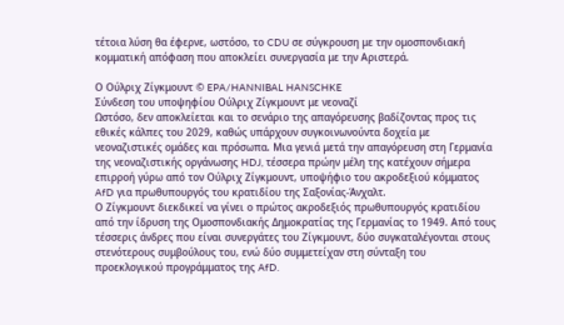τέτοια λύση θα έφερνε, ωστόσο, το CDU σε σύγκρουση με την ομοσπονδιακή κομματική απόφαση που αποκλείει συνεργασία με την Αριστερά.

Ο Ούλριχ Ζίγκμουντ © EPA/HANNIBAL HANSCHKE
Σύνδεση του υποψηφίου Ούλριχ Ζίγκμουντ με νεοναζί
Ωστόσο, δεν αποκλείεται και το σενάριο της απαγόρευσης βαδίζοντας προς τις εθικές κάλπες του 2029, καθώς υπάρχουν συγκοινωνούντα δοχεία με νεοναζιστικές ομάδες και πρόσωπα. Μια γενιά μετά την απαγόρευση στη Γερμανία της νεοναζιστικής οργάνωσης HDJ, τέσσερα πρώην μέλη της κατέχουν σήμερα επιρροή γύρω από τον Ούλριχ Ζίγκμουντ, υποψήφιο του ακροδεξιού κόμματος AfD για πρωθυπουργός του κρατιδίου της Σαξονίας-Άνχαλτ.
Ο Ζίγκμουντ διεκδικεί να γίνει ο πρώτος ακροδεξιός πρωθυπουργός κρατιδίου από την ίδρυση της Ομοσπονδιακής Δημοκρατίας της Γερμανίας το 1949. Από τους τέσσερις άνδρες που είναι συνεργάτες του Ζίγκμουντ, δύο συγκαταλέγονται στους στενότερους συμβούλους του, ενώ δύο συμμετείχαν στη σύνταξη του προεκλογικού προγράμματος της AfD.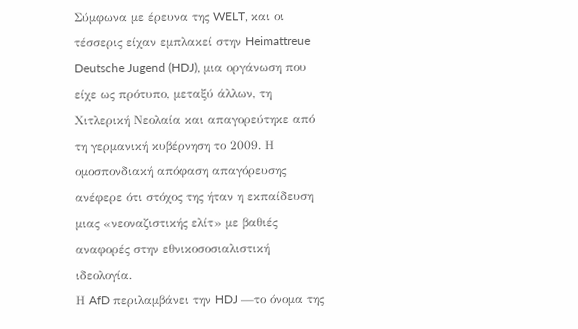Σύμφωνα με έρευνα της WELT, και οι τέσσερις είχαν εμπλακεί στην Heimattreue Deutsche Jugend (HDJ), μια οργάνωση που είχε ως πρότυπο, μεταξύ άλλων, τη Χιτλερική Νεολαία και απαγορεύτηκε από τη γερμανική κυβέρνηση το 2009. Η ομοσπονδιακή απόφαση απαγόρευσης ανέφερε ότι στόχος της ήταν η εκπαίδευση μιας «νεοναζιστικής ελίτ» με βαθιές αναφορές στην εθνικοσοσιαλιστική ιδεολογία.
Η AfD περιλαμβάνει την HDJ —το όνομα της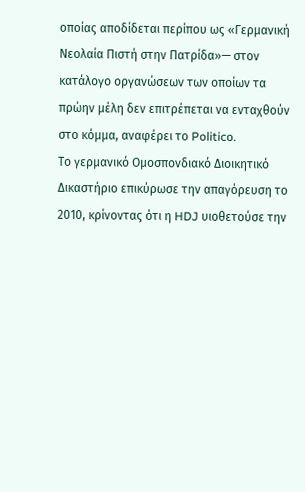οποίας αποδίδεται περίπου ως «Γερμανική Νεολαία Πιστή στην Πατρίδα»— στον κατάλογο οργανώσεων των οποίων τα πρώην μέλη δεν επιτρέπεται να ενταχθούν στο κόμμα, αναφέρει το Politico.
Το γερμανικό Ομοσπονδιακό Διοικητικό Δικαστήριο επικύρωσε την απαγόρευση το 2010, κρίνοντας ότι η HDJ υιοθετούσε την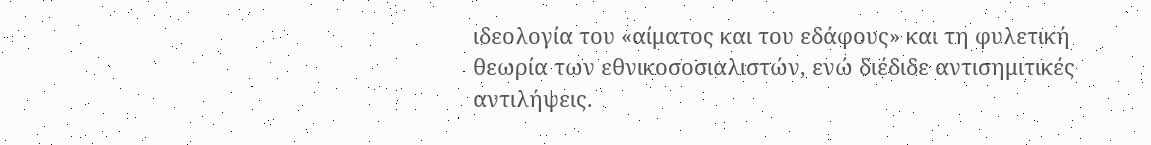ιδεολογία του «αίματος και του εδάφους» και τη φυλετική θεωρία των εθνικοσοσιαλιστών, ενώ διέδιδε αντισημιτικές αντιλήψεις.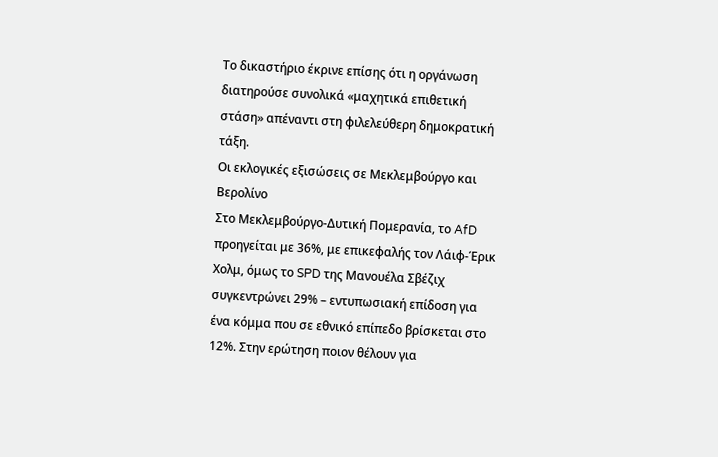Το δικαστήριο έκρινε επίσης ότι η οργάνωση διατηρούσε συνολικά «μαχητικά επιθετική στάση» απέναντι στη φιλελεύθερη δημοκρατική τάξη.
Οι εκλογικές εξισώσεις σε Μεκλεμβούργο και Βερολίνο
Στο Μεκλεμβούργο-Δυτική Πομερανία, το AfD προηγείται με 36%, με επικεφαλής τον Λάιφ-Έρικ Χολμ, όμως το SPD της Μανουέλα Σβέζιχ συγκεντρώνει 29% – εντυπωσιακή επίδοση για ένα κόμμα που σε εθνικό επίπεδο βρίσκεται στο 12%. Στην ερώτηση ποιον θέλουν για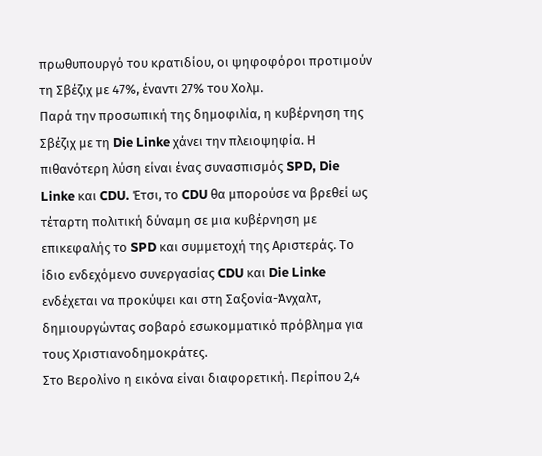πρωθυπουργό του κρατιδίου, οι ψηφοφόροι προτιμούν τη Σβέζιχ με 47%, έναντι 27% του Χολμ.
Παρά την προσωπική της δημοφιλία, η κυβέρνηση της Σβέζιχ με τη Die Linke χάνει την πλειοψηφία. Η πιθανότερη λύση είναι ένας συνασπισμός SPD, Die Linke και CDU. Έτσι, το CDU θα μπορούσε να βρεθεί ως τέταρτη πολιτική δύναμη σε μια κυβέρνηση με επικεφαλής το SPD και συμμετοχή της Αριστεράς. Το ίδιο ενδεχόμενο συνεργασίας CDU και Die Linke ενδέχεται να προκύψει και στη Σαξονία-Άνχαλτ, δημιουργώντας σοβαρό εσωκομματικό πρόβλημα για τους Χριστιανοδημοκράτες.
Στο Βερολίνο η εικόνα είναι διαφορετική. Περίπου 2,4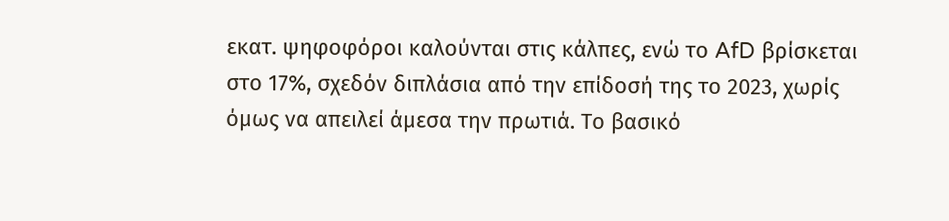εκατ. ψηφοφόροι καλούνται στις κάλπες, ενώ το AfD βρίσκεται στο 17%, σχεδόν διπλάσια από την επίδοσή της το 2023, χωρίς όμως να απειλεί άμεσα την πρωτιά. Το βασικό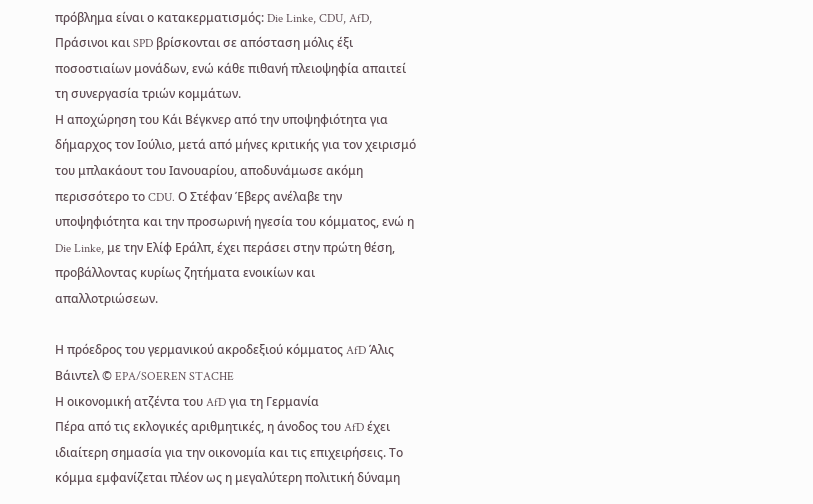πρόβλημα είναι ο κατακερματισμός: Die Linke, CDU, AfD, Πράσινοι και SPD βρίσκονται σε απόσταση μόλις έξι ποσοστιαίων μονάδων, ενώ κάθε πιθανή πλειοψηφία απαιτεί τη συνεργασία τριών κομμάτων.
Η αποχώρηση του Κάι Βέγκνερ από την υποψηφιότητα για δήμαρχος τον Ιούλιο, μετά από μήνες κριτικής για τον χειρισμό του μπλακάουτ του Ιανουαρίου, αποδυνάμωσε ακόμη περισσότερο το CDU. Ο Στέφαν Έβερς ανέλαβε την υποψηφιότητα και την προσωρινή ηγεσία του κόμματος, ενώ η Die Linke, με την Ελίφ Εράλπ, έχει περάσει στην πρώτη θέση, προβάλλοντας κυρίως ζητήματα ενοικίων και απαλλοτριώσεων.

Η πρόεδρος του γερμανικού ακροδεξιού κόμματος AfD Άλις Βάιντελ © EPA/SOEREN STACHE
Η οικονομική ατζέντα του AfD για τη Γερμανία
Πέρα από τις εκλογικές αριθμητικές, η άνοδος του AfD έχει ιδιαίτερη σημασία για την οικονομία και τις επιχειρήσεις. Το κόμμα εμφανίζεται πλέον ως η μεγαλύτερη πολιτική δύναμη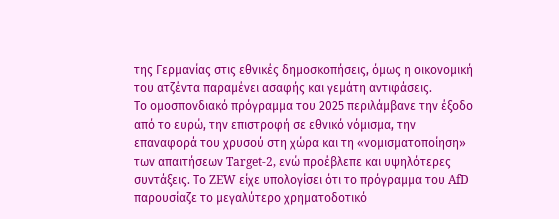της Γερμανίας στις εθνικές δημοσκοπήσεις, όμως η οικονομική του ατζέντα παραμένει ασαφής και γεμάτη αντιφάσεις.
Το ομοσπονδιακό πρόγραμμα του 2025 περιλάμβανε την έξοδο από το ευρώ, την επιστροφή σε εθνικό νόμισμα, την επαναφορά του χρυσού στη χώρα και τη «νομισματοποίηση» των απαιτήσεων Target-2, ενώ προέβλεπε και υψηλότερες συντάξεις. Το ZEW είχε υπολογίσει ότι το πρόγραμμα του AfD παρουσίαζε το μεγαλύτερο χρηματοδοτικό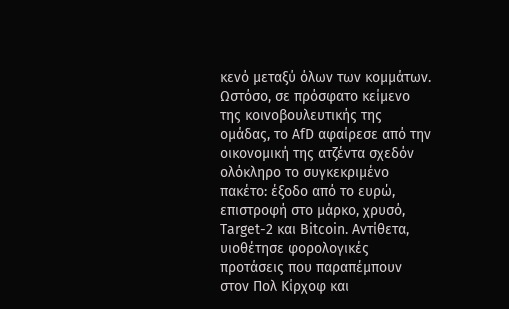κενό μεταξύ όλων των κομμάτων.
Ωστόσο, σε πρόσφατο κείμενο της κοινοβουλευτικής της ομάδας, το AfD αφαίρεσε από την οικονομική της ατζέντα σχεδόν ολόκληρο το συγκεκριμένο πακέτο: έξοδο από το ευρώ, επιστροφή στο μάρκο, χρυσό, Target-2 και Bitcoin. Αντίθετα, υιοθέτησε φορολογικές προτάσεις που παραπέμπουν στον Πολ Κίρχοφ και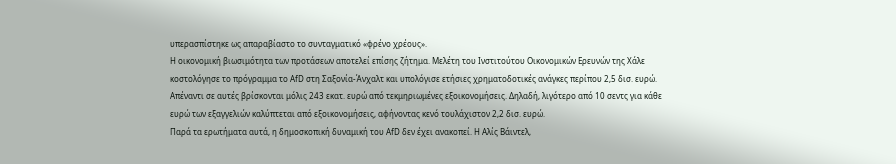υπερασπίστηκε ως απαραβίαστο το συνταγματικό «φρένο χρέους».
Η οικονομική βιωσιμότητα των προτάσεων αποτελεί επίσης ζήτημα. Μελέτη του Ινστιτούτου Οικονομικών Ερευνών της Χάλε κοστολόγησε το πρόγραμμα το AfD στη Σαξονία-Άνχαλτ και υπολόγισε ετήσιες χρηματοδοτικές ανάγκες περίπου 2,5 δισ. ευρώ. Απέναντι σε αυτές βρίσκονται μόλις 243 εκατ. ευρώ από τεκμηριωμένες εξοικονομήσεις. Δηλαδή, λιγότερο από 10 σεντς για κάθε ευρώ των εξαγγελιών καλύπτεται από εξοικονομήσεις, αφήνοντας κενό τουλάχιστον 2,2 δισ. ευρώ.
Παρά τα ερωτήματα αυτά, η δημοσκοπική δυναμική του AfD δεν έχει ανακοπεί. Η Αλίς Βάιντελ,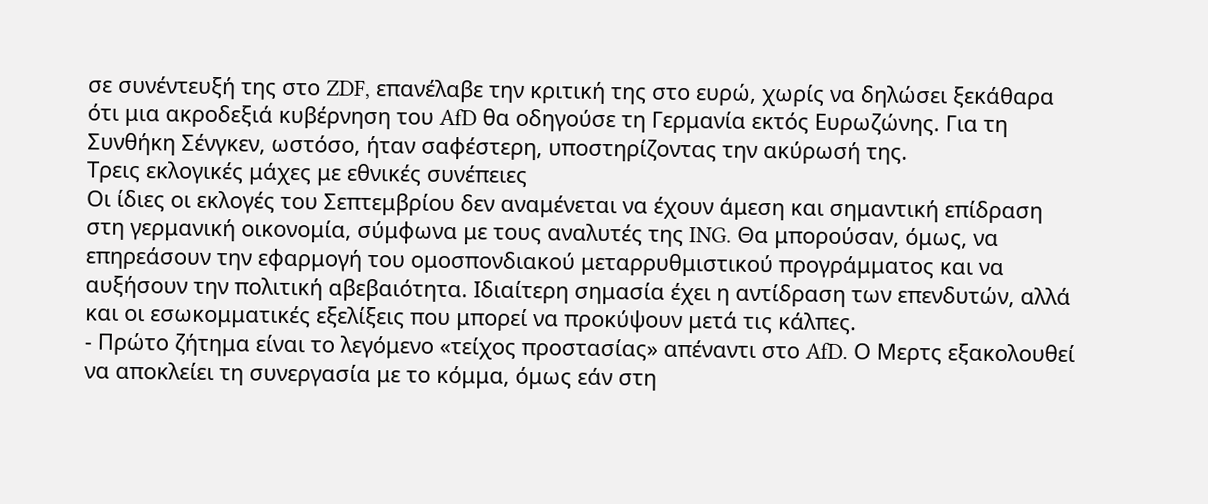σε συνέντευξή της στο ZDF, επανέλαβε την κριτική της στο ευρώ, χωρίς να δηλώσει ξεκάθαρα ότι μια ακροδεξιά κυβέρνηση του AfD θα οδηγούσε τη Γερμανία εκτός Ευρωζώνης. Για τη Συνθήκη Σένγκεν, ωστόσο, ήταν σαφέστερη, υποστηρίζοντας την ακύρωσή της.
Τρεις εκλογικές μάχες με εθνικές συνέπειες
Οι ίδιες οι εκλογές του Σεπτεμβρίου δεν αναμένεται να έχουν άμεση και σημαντική επίδραση στη γερμανική οικονομία, σύμφωνα με τους αναλυτές της ING. Θα μπορούσαν, όμως, να επηρεάσουν την εφαρμογή του ομοσπονδιακού μεταρρυθμιστικού προγράμματος και να αυξήσουν την πολιτική αβεβαιότητα. Ιδιαίτερη σημασία έχει η αντίδραση των επενδυτών, αλλά και οι εσωκομματικές εξελίξεις που μπορεί να προκύψουν μετά τις κάλπες.
- Πρώτο ζήτημα είναι το λεγόμενο «τείχος προστασίας» απέναντι στο AfD. Ο Μερτς εξακολουθεί να αποκλείει τη συνεργασία με το κόμμα, όμως εάν στη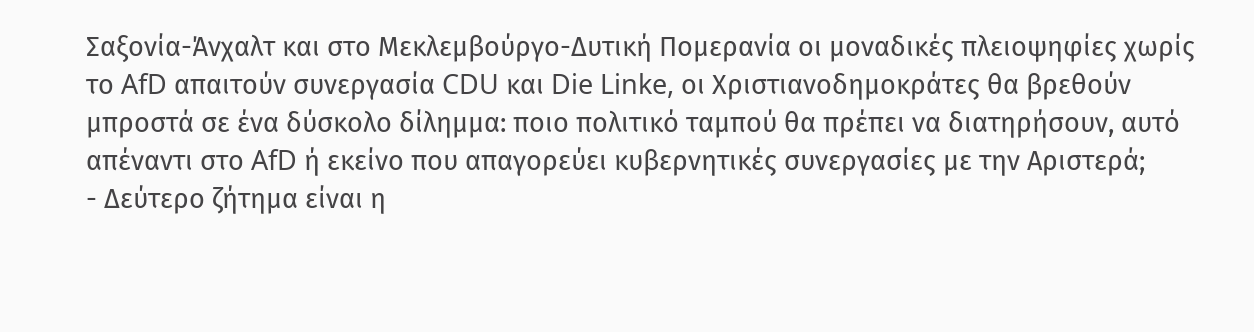Σαξονία-Άνχαλτ και στο Μεκλεμβούργο-Δυτική Πομερανία οι μοναδικές πλειοψηφίες χωρίς το AfD απαιτούν συνεργασία CDU και Die Linke, οι Χριστιανοδημοκράτες θα βρεθούν μπροστά σε ένα δύσκολο δίλημμα: ποιο πολιτικό ταμπού θα πρέπει να διατηρήσουν, αυτό απέναντι στο AfD ή εκείνο που απαγορεύει κυβερνητικές συνεργασίες με την Αριστερά;
- Δεύτερο ζήτημα είναι η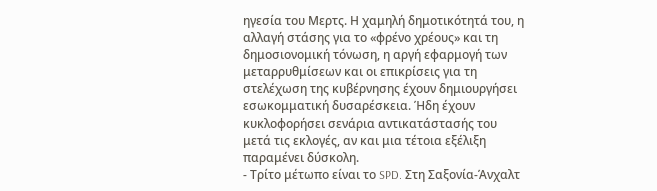ηγεσία του Μερτς. Η χαμηλή δημοτικότητά του, η αλλαγή στάσης για το «φρένο χρέους» και τη δημοσιονομική τόνωση, η αργή εφαρμογή των μεταρρυθμίσεων και οι επικρίσεις για τη στελέχωση της κυβέρνησης έχουν δημιουργήσει εσωκομματική δυσαρέσκεια. Ήδη έχουν κυκλοφορήσει σενάρια αντικατάστασής του μετά τις εκλογές, αν και μια τέτοια εξέλιξη παραμένει δύσκολη.
- Τρίτο μέτωπο είναι το SPD. Στη Σαξονία-Άνχαλτ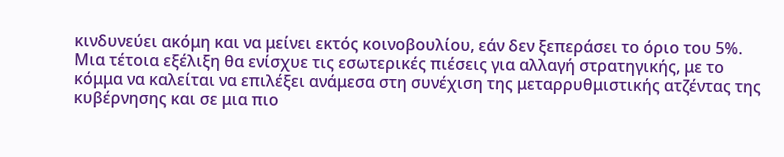κινδυνεύει ακόμη και να μείνει εκτός κοινοβουλίου, εάν δεν ξεπεράσει το όριο του 5%. Μια τέτοια εξέλιξη θα ενίσχυε τις εσωτερικές πιέσεις για αλλαγή στρατηγικής, με το κόμμα να καλείται να επιλέξει ανάμεσα στη συνέχιση της μεταρρυθμιστικής ατζέντας της κυβέρνησης και σε μια πιο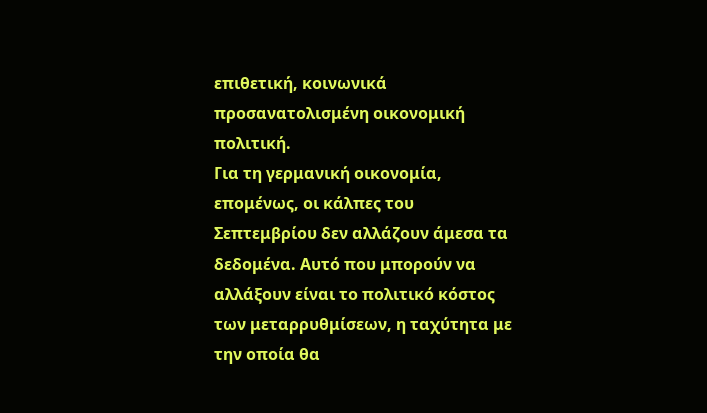επιθετική, κοινωνικά προσανατολισμένη οικονομική πολιτική.
Για τη γερμανική οικονομία, επομένως, οι κάλπες του Σεπτεμβρίου δεν αλλάζουν άμεσα τα δεδομένα. Αυτό που μπορούν να αλλάξουν είναι το πολιτικό κόστος των μεταρρυθμίσεων, η ταχύτητα με την οποία θα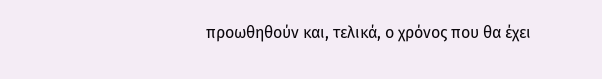προωθηθούν και, τελικά, ο χρόνος που θα έχει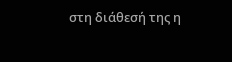στη διάθεσή της η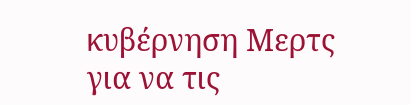κυβέρνηση Μερτς για να τις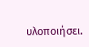υλοποιήσει.